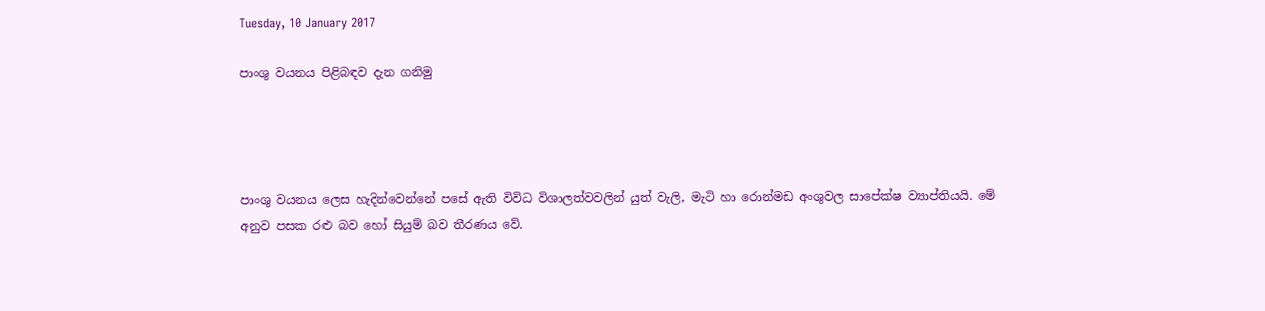Tuesday, 10 January 2017

පාංශු වයනය පිළිබඳව දැන ගනිමු




පාංශු වයනය ලෙස හැදින්වෙන්නේ පසේ ඇති විවිධ විශාලත්වවලින් යුත් වැලි, මැටි හා රොන්මඩ අංශුවල සාපේක්ෂ ව්‍යාප්තියයි. මේ අනුව පසක රළු බව හෝ සියුම් බව තීරණය වේ.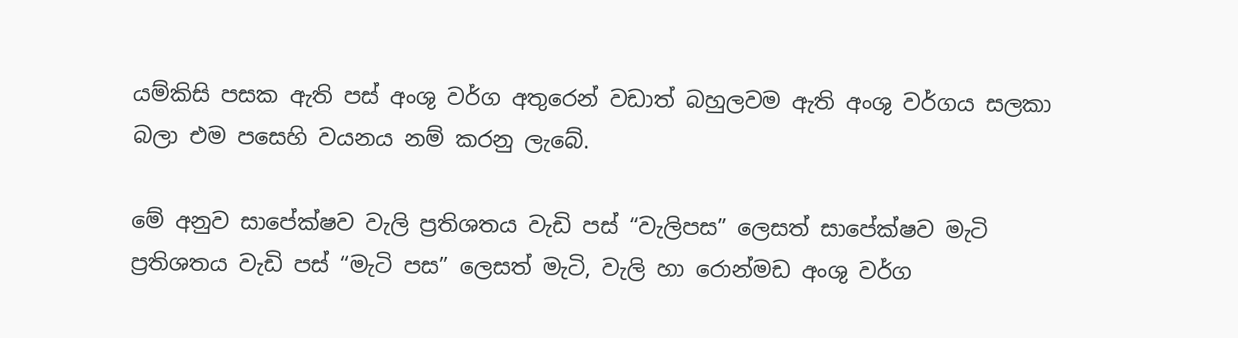යම්කිසි පසක ඇති පස් අංශු වර්ග අතුරෙන් වඩාත් බහුලවම ඇති අංශු වර්ගය සලකා බලා එම පසෙහි වයනය නම් කරනු ලැබේ.

මේ අනුව සාපේක්ෂව වැලි ප්‍රතිශතය වැඩි පස් “වැලිපස” ලෙසත් සාපේක්ෂව මැටි ප්‍රතිශතය වැඩි පස් “මැටි පස” ලෙසත් මැටි, වැලි හා රොන්මඩ අංශු වර්ග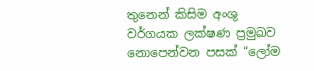තුනෙන් කිසිම අංශු වර්ගයක ලක්ෂණ ප්‍රමුඛව නොපෙන්වන පසක් “ලෝම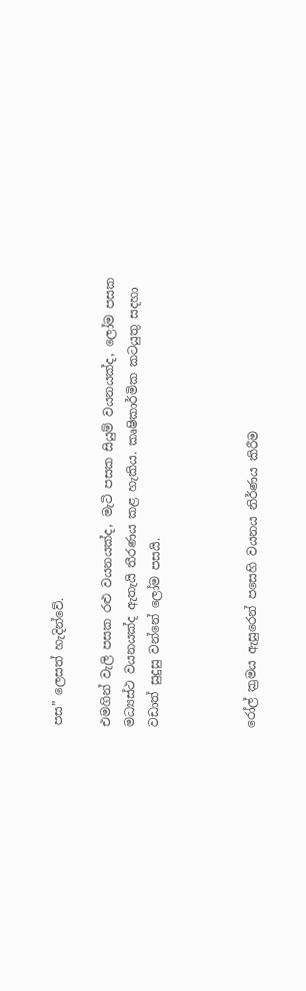පස” ලෙසත් හැදින්වේ.

එමගින් වැලි පසක රළු වයනයක්ද, මැටි පසක සියුම් වයනයක්ද, ලෝම පසක මධ්‍යස්ථ වයනයක්ද ඇතැයි තීරණය කළ හැකිය. කෘෂිකාර්මික කටයුතු සදහා වඩාත් සුදුසු වන්නේ ලෝම පසයි.



රෝල් ක්‍රමය ඇසුරෙන් පසෙහි වයනය නිර්ණය කිරීම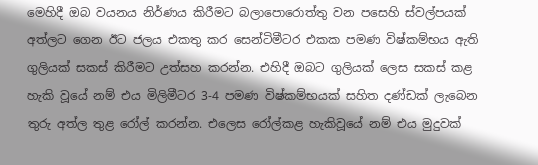මෙහිදී ඔබ වයනය නිර්ණය කිරීමට බලාපොරොත්තු වන පසෙහි ස්වල්පයක් අත්ලට ගෙන ඊට ජලය එකතු කර සෙන්ටිමීටර එකක පමණ විෂ්කම්භය ඇති ගුලියක් සකස් කිරීමට උත්සහ කරන්න. එහිදී ඔබට ගුලියක් ලෙස සකස් කළ හැකි වූයේ නම් එය මිලිමීටර 3-4 පමණ විෂ්කම්භයක් සහිත දණ්ඩක් ලැබෙන තුරු අත්ල තුළ රෝල් කරන්න. එලෙස රෝල්කළ හැකිවූයේ නම් එය මුදුවක්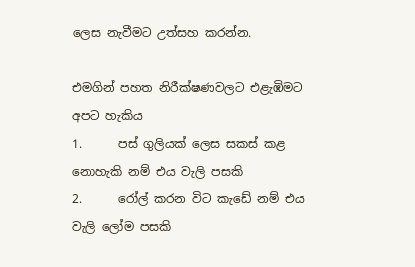ලෙස නැවීමට උත්සහ කරන්න.

එමගින් පහත නිරීක්ෂණවලට එළැඹිමට අපට හැකිය
1.      පස් ගුලියක් ලෙස සකස් කළ නොහැකි නම් එය වැලි පසකි
2.      රෝල් කරන විට කැඩේ නම් එය වැලි ලෝම පසකි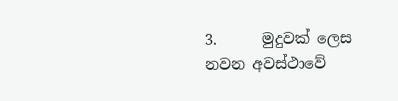3.      මුදුවක් ලෙස නවන අවස්ථාවේ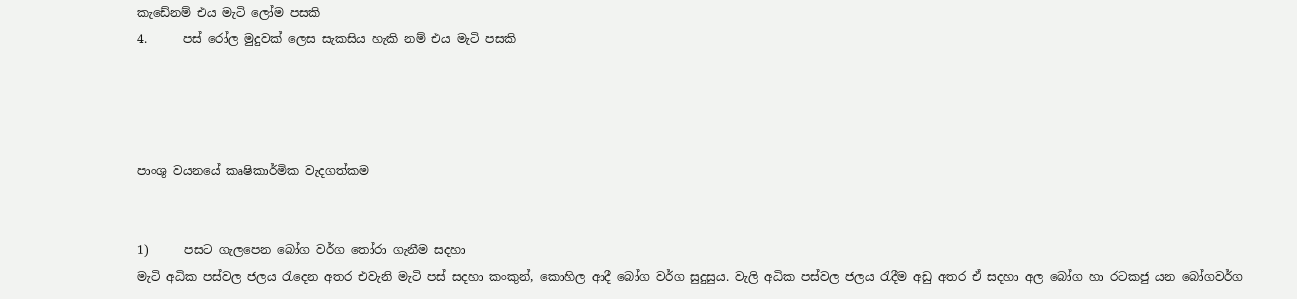කැඩේනම් එය මැටි ලෝම පසකි
4.      පස් රෝල මුදුවක් ලෙස සැකසිය හැකි නම් එය මැටි පසකි




පාංශු වයනයේ කෘෂිකාර්මික වැදගත්කම


1)      පසට ගැලපෙන බෝග වර්ග තෝරා ගැනීම සදහා
මැටි අධික පස්වල ජලය රැදෙන අතර එවැනි මැටි පස් සදහා කංකුන්, කොහිල ආදී බෝග වර්ග සුදුසුය. වැලි අධික පස්වල ජලය රැදීම අඩු අතර ඒ සදහා අල බෝග හා රටකජු යන බෝගවර්ග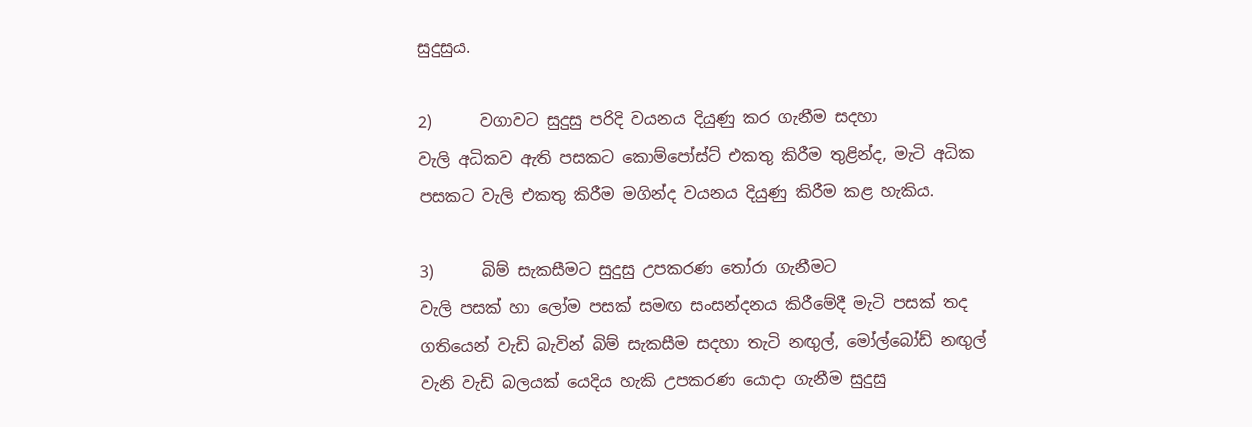සුදුසුය.

2)      වගාවට සුදුසු පරිදි වයනය දියුණු කර ගැනීම සදහා
වැලි අධිකව ඇති පසකට කොම්පෝස්ට් එකතු කිරීම තුළින්ද, මැටි අධික පසකට වැලි එකතු කිරීම මගින්ද වයනය දියුණු කිරීම කළ හැකිය.

3)      බිම් සැකසීමට සුදුසු උපකරණ තෝරා ගැනීමට
වැලි පසක් හා ලෝම පසක් සමඟ සංසන්දනය කිරීමේදී මැටි පසක් තද ගතියෙන් වැඩි බැවින් බිම් සැකසීම සදහා තැටි නඟුල්, මෝල්බෝඩ් නඟුල් වැනි වැඩි බලයක් යෙදිය හැකි උපකරණ යොදා ගැනීම සුදුසු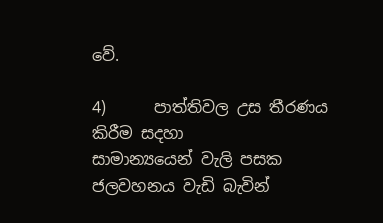වේ.

4)      පාත්තිවල උස තීරණය කිරීම සදහා
සාමාන්‍යයෙන් වැලි පසක ජලවහනය වැඩි බැවින්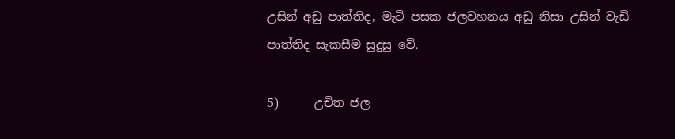උසින් අඩු පාත්තිද, මැටි පසක ජලවහනය අඩු නිසා උසින් වැඩි පාත්තිද සැකසීම සුදුසු වේ.

5)      උචිත ජල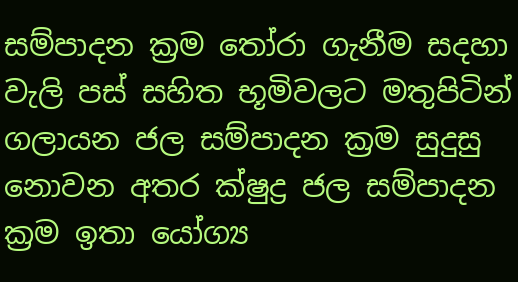සම්පාදන ක්‍රම තෝරා ගැනීම සදහා
වැලි පස් සහිත භූමිවලට මතුපිටින් ගලායන ජල සම්පාදන ක්‍රම සුදුසු නොවන අතර ක්ෂුද්‍ර ජල සම්පාදන ක්‍රම ඉතා යෝග්‍ය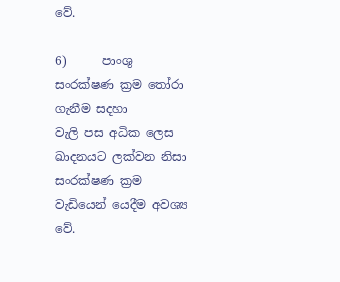වේ.

6)      පාංශු සංරක්ෂණ ක්‍රම තෝරා ගැනීම සදහා
වැලි පස අධික ලෙස ඛාදනයට ලක්වන නිසා සංරක්ෂණ ක්‍රම වැඩියෙන් යෙදීම අවශ්‍ය වේ.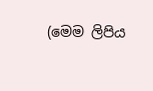(මෙම ලිපිය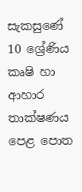සැකසුණේ 10 ශ්‍රේණිය කෘෂි හා ආහාර තාක්ෂණය පෙළ පොත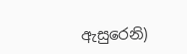ඇසුරෙනි)